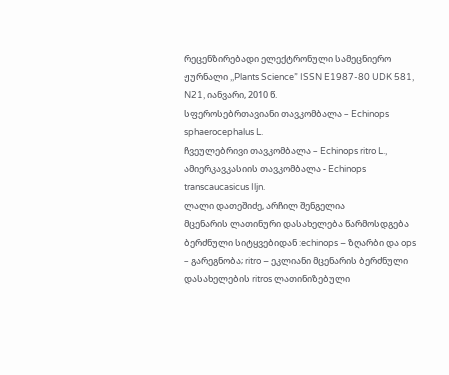რეცენზირებადი ელექტრონული სამეცნიერო ჟურნალი ,,Plants Science” ISSN E1987-80 UDK 581, N21, იანვარი, 2010 წ.
სფეროსებრთავიანი თავკომბალა – Echinops sphaerocephalus L.
ჩვეულებრივი თავკომბალა – Echinops ritro L.,
ამიერკავკასიის თავკომბალა - Echinops transcaucasicus Iljn.
ლალი დათეშიძე, არჩილ შენგელია
მცენარის ლათინური დასახელება წარმოსდგება ბერძნული სიტყვებიდან :echinops – ზღარბი და ops – გარეგნობა; ritro – ეკლიანი მცენარის ბერძნული დასახელების ritros ლათინიზებული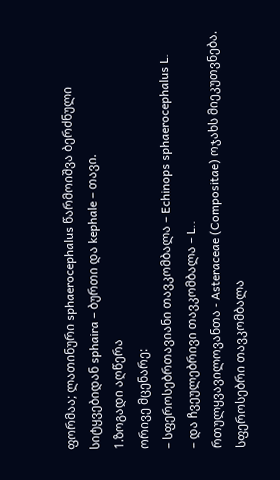ფორმაა; ლათინური sphaerocephalus წარმოიშვა ბერძნული სიტყვებიდან sphaira – ბურთი და kephale – თავი.
1.ზოგადი აღწერა
ორივე მცენარე:
– სფეროსებრთავიანი თავკომბალა – Echinops sphaerocephalus L.
– და ჩვეულებრივი თავკომბალა – L..
რთულყვავილოვანთა - Asteraceae (Compositae) ოჯახს მიეკუთვნება.
სფეროსებრი თავკომბალა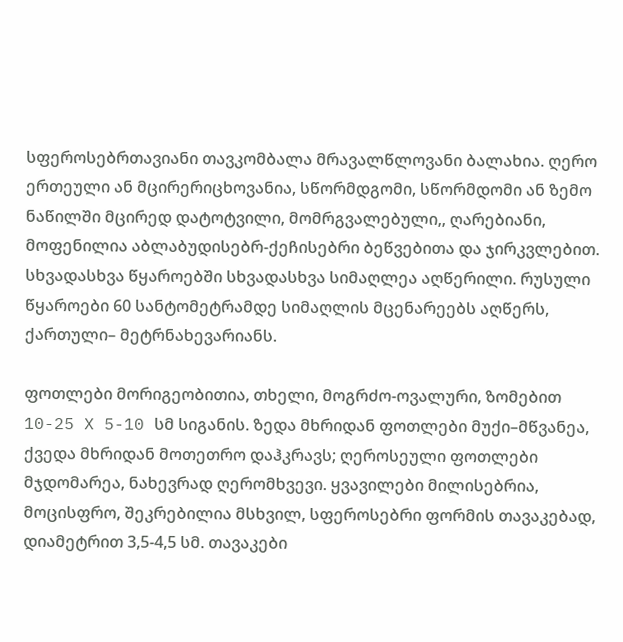სფეროსებრთავიანი თავკომბალა მრავალწლოვანი ბალახია. ღერო ერთეული ან მცირერიცხოვანია, სწორმდგომი, სწორმდომი ან ზემო ნაწილში მცირედ დატოტვილი, მომრგვალებული,, ღარებიანი, მოფენილია აბლაბუდისებრ-ქეჩისებრი ბეწვებითა და ჯირკვლებით. სხვადასხვა წყაროებში სხვადასხვა სიმაღლეა აღწერილი. რუსული წყაროები 60 სანტომეტრამდე სიმაღლის მცენარეებს აღწერს, ქართული– მეტრნახევარიანს.

ფოთლები მორიგეობითია, თხელი, მოგრძო-ოვალური, ზომებით 10-25 X 5-10 სმ სიგანის. ზედა მხრიდან ფოთლები მუქი–მწვანეა, ქვედა მხრიდან მოთეთრო დაჰკრავს; ღეროსეული ფოთლები მჯდომარეა, ნახევრად ღერომხვევი. ყვავილები მილისებრია, მოცისფრო, შეკრებილია მსხვილ, სფეროსებრი ფორმის თავაკებად, დიამეტრით 3,5-4,5 სმ. თავაკები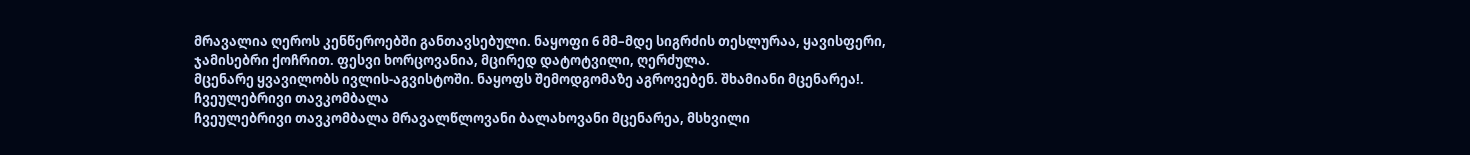მრავალია ღეროს კენწეროებში განთავსებული. ნაყოფი 6 მმ–მდე სიგრძის თესლურაა, ყავისფერი, ჯამისებრი ქოჩრით. ფესვი ხორცოვანია, მცირედ დატოტვილი, ღერძულა.
მცენარე ყვავილობს ივლის-აგვისტოში. ნაყოფს შემოდგომაზე აგროვებენ. შხამიანი მცენარეა!.
ჩვეულებრივი თავკომბალა
ჩვეულებრივი თავკომბალა მრავალწლოვანი ბალახოვანი მცენარეა, მსხვილი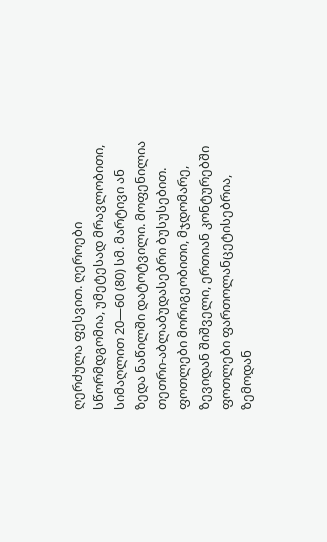ღერძულა ფესვით. ღეროები სწორმდგომია, უმეტესად მრავლობითი, სიმაღლით 20—60 (80) სმ. მარტივი ან ზედა ნაწილში დატოტვილი. მოფენილია თეთრი-აბლაბუდასებრი ბუსუსებით.
ფოთლები მორიგეობითი, მჯდომარე, ზევიდან შიშველი, ერთიან კონტურებში ფოთლები ფართოლანცეტისებრია, ზემოდან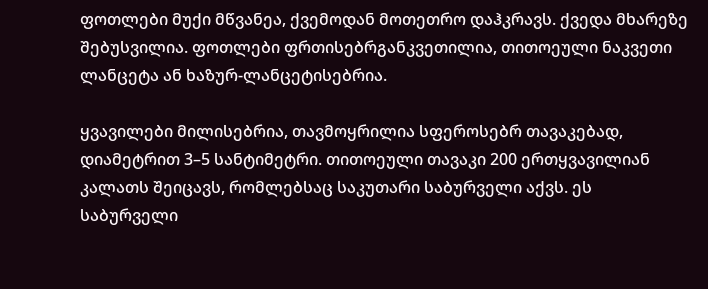ფოთლები მუქი მწვანეა, ქვემოდან მოთეთრო დაჰკრავს. ქვედა მხარეზე შებუსვილია. ფოთლები ფრთისებრგანკვეთილია, თითოეული ნაკვეთი ლანცეტა ან ხაზურ-ლანცეტისებრია.

ყვავილები მილისებრია, თავმოყრილია სფეროსებრ თავაკებად, დიამეტრით 3–5 სანტიმეტრი. თითოეული თავაკი 200 ერთყვავილიან კალათს შეიცავს, რომლებსაც საკუთარი საბურველი აქვს. ეს საბურველი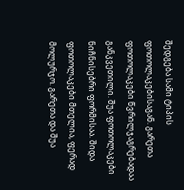შედგება სამი ტიპის ფოთოლაკებისაგან. გარეთა ფოთოლაკები წვრილჯაგრებადაა განკვეთილი. შუა ფოთოლაკები ნიჩნისებრი ფორმისაა. შიდა ფოთოლაკები მთელია, ფერად მოლურჯო. გარეთა და შუა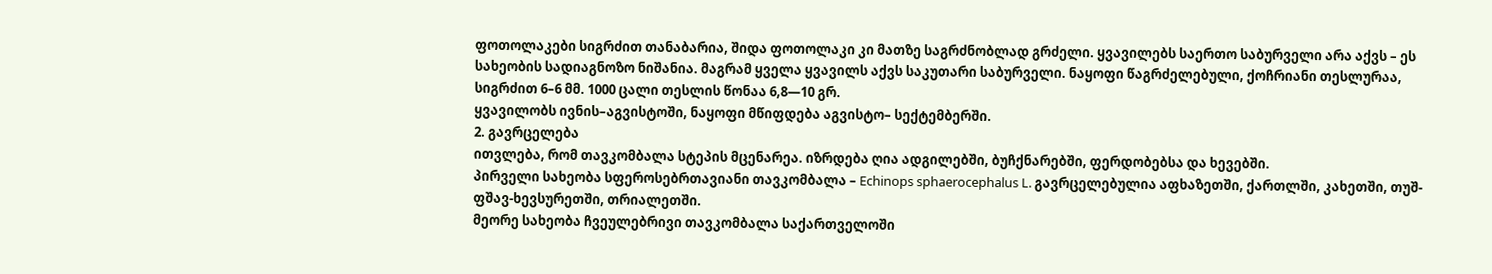ფოთოლაკები სიგრძით თანაბარია, შიდა ფოთოლაკი კი მათზე საგრძნობლად გრძელი. ყვავილებს საერთო საბურველი არა აქვს – ეს სახეობის სადიაგნოზო ნიშანია. მაგრამ ყველა ყვავილს აქვს საკუთარი საბურველი. ნაყოფი წაგრძელებული, ქოჩრიანი თესლურაა, სიგრძით 6–6 მმ. 1000 ცალი თესლის წონაა 6,8—10 გრ.
ყვავილობს ივნის–აგვისტოში, ნაყოფი მწიფდება აგვისტო– სექტემბერში.
2. გავრცელება
ითვლება, რომ თავკომბალა სტეპის მცენარეა. იზრდება ღია ადგილებში, ბუჩქნარებში, ფერდობებსა და ხევებში.
პირველი სახეობა სფეროსებრთავიანი თავკომბალა – Echinops sphaerocephalus L. გავრცელებულია აფხაზეთში, ქართლში, კახეთში, თუშ-ფშავ-ხევსურეთში, თრიალეთში.
მეორე სახეობა ჩვეულებრივი თავკომბალა საქართველოში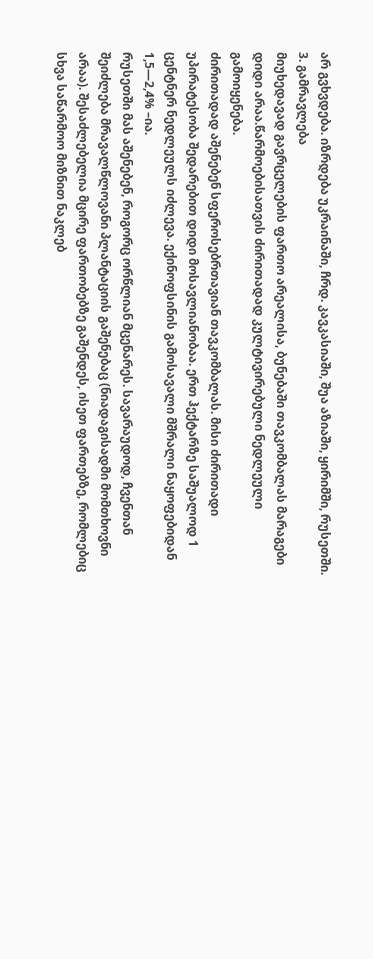არ გვხვდება. იზრდება უკრაინაში, ჩრდ. კავკასიაში, შუა აზიაში, ყირიმში, რუსეთში.
3. გამრავლება
მიუხედავად გავრცელების ფართო არეალისა, ბუნებაში თავკომბალას მარაგები დიდი არაა.წარმოებისათვის ძირითადად კულტივირებული ნედლეული გამოიყენება.
ძირითადად აშენებენ სფეროსებრთავიან თავკომბალას. მისი ძირითადი უპირატესობა შედარებით დიდი მოსავლიანობაა. ერთ ჰექტარზე საშუალოდ 1 ცენტნერ ნედლეულს იძლევა. ექინოფსინის გამოსავალი მშრალი ნაყოფებიდან 1,5—2,4% –ია.
რუსეთში მას აშენებენ, როგორც ორწლიან მცენარეს. სავარაუდოდ, ჩვენთან შეიძლება მრავალწლოვანი პლანტაციის გაშენებაც (ნიადაგისადმი მომთხოვნი არაა). შესაძლებელია მცირე ფართობებზე გაშენდეს, ისეთ ფართებზე, რომლებიც სხვა საწარმოო მიზნით ნაკლებ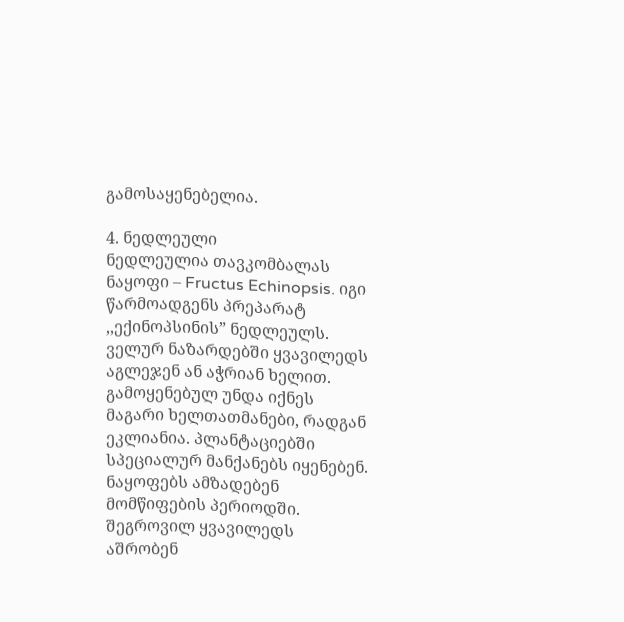გამოსაყენებელია.

4. ნედლეული
ნედლეულია თავკომბალას ნაყოფი – Fructus Echinopsis. იგი წარმოადგენს პრეპარატ ,,ექინოპსინის” ნედლეულს.
ველურ ნაზარდებში ყვავილედს აგლეჯენ ან აჭრიან ხელით. გამოყენებულ უნდა იქნეს მაგარი ხელთათმანები, რადგან ეკლიანია. პლანტაციებში სპეციალურ მანქანებს იყენებენ. ნაყოფებს ამზადებენ მომწიფების პერიოდში.
შეგროვილ ყვავილედს აშრობენ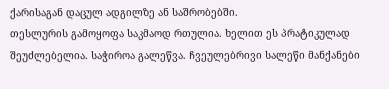ქარისაგან დაცულ ადგილზე ან საშრობებში.
თესლურის გამოყოფა საკმაოდ რთულია. ხელით ეს პრატიკულად შეუძლებელია. საჭიროა გალეწვა. ჩვეულებრივი სალეწი მანქანები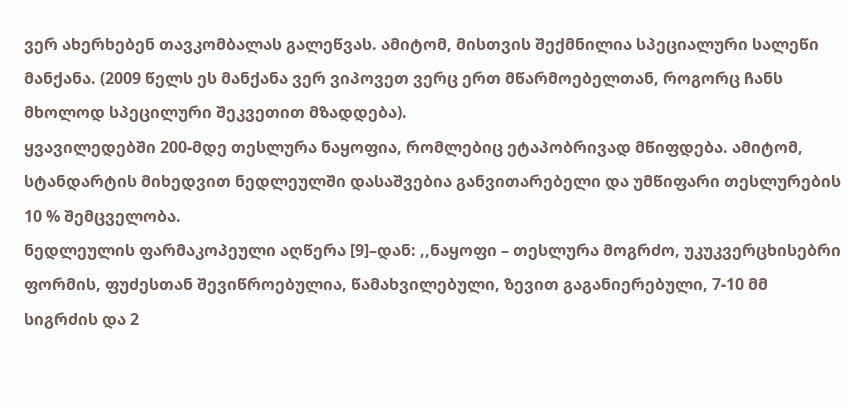ვერ ახერხებენ თავკომბალას გალეწვას. ამიტომ, მისთვის შექმნილია სპეციალური სალეწი მანქანა. (2009 წელს ეს მანქანა ვერ ვიპოვეთ ვერც ერთ მწარმოებელთან, როგორც ჩანს მხოლოდ სპეცილური შეკვეთით მზადდება).
ყვავილედებში 200-მდე თესლურა ნაყოფია, რომლებიც ეტაპობრივად მწიფდება. ამიტომ, სტანდარტის მიხედვით ნედლეულში დასაშვებია განვითარებელი და უმწიფარი თესლურების 10 % შემცველობა.
ნედლეულის ფარმაკოპეული აღწერა [9]–დან: ,,ნაყოფი – თესლურა მოგრძო, უკუკვერცხისებრი ფორმის, ფუძესთან შევიწროებულია, წამახვილებული, ზევით გაგანიერებული, 7-10 მმ სიგრძის და 2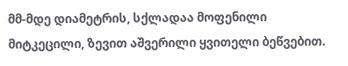მმ-მდე დიამეტრის, სქლადაა მოფენილი მიტკეცილი, ზევით აშვერილი ყვითელი ბეწვებით.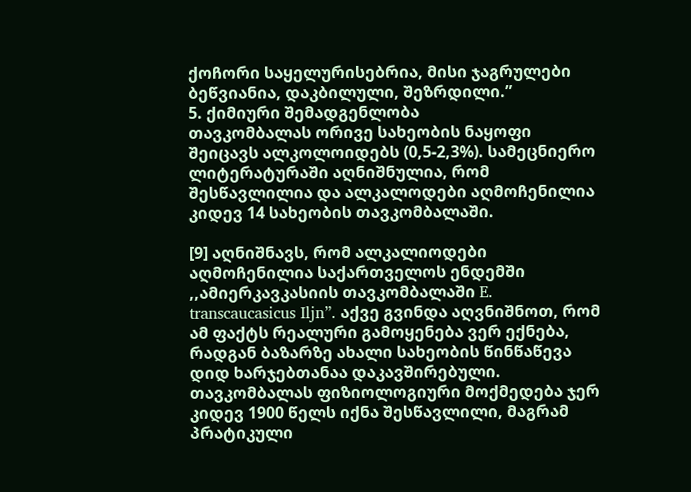ქოჩორი საყელურისებრია, მისი ჯაგრულები ბეწვიანია, დაკბილული, შეზრდილი.”
5. ქიმიური შემადგენლობა
თავკომბალას ორივე სახეობის ნაყოფი შეიცავს ალკოლოიდებს (0,5-2,3%). სამეცნიერო ლიტერატურაში აღნიშნულია, რომ შესწავლილია და ალკალოდები აღმოჩენილია კიდევ 14 სახეობის თავკომბალაში.

[9] აღნიშნავს, რომ ალკალიოდები აღმოჩენილია საქართველოს ენდემში ,,ამიერკავკასიის თავკომბალაში E. transcaucasicus Iljn”. აქვე გვინდა აღვნიშნოთ, რომ ამ ფაქტს რეალური გამოყენება ვერ ექნება, რადგან ბაზარზე ახალი სახეობის წინწაწევა დიდ ხარჯებთანაა დაკავშირებული.
თავკომბალას ფიზიოლოგიური მოქმედება ჯერ კიდევ 1900 წელს იქნა შესწავლილი, მაგრამ პრატიკული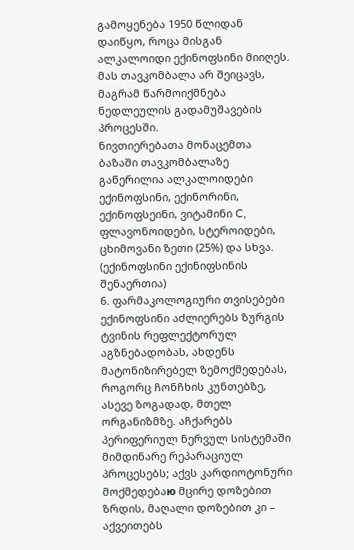გამოყენება 1950 წლიდან დაიწყო, როცა მისგან ალკალოიდი ექინოფსინი მიიღეს. მას თავკომბალა არ შეიცავს, მაგრამ წარმოიქმნება ნედლეულის გადამუშავების პროცესში.
ნივთიერებათა მონაცემთა ბაზაში თავკომბალაზე გაწერილია ალკალოიდები ექინოფსინი, ექინორინი, ექინოფსეინი, ვიტამინი C, ფლავონოიდები, სტეროიდები, ცხიმოვანი ზეთი (25%) და სხვა. (ექინოფსინი ექინიფსინის შენაერთია)
6. ფარმაკოლოგიური თვისებები
ექინოფსინი აძლიერებს ზურგის ტვინის რეფლექტორულ აგზნებადობას, ახდენს მატონიზირებელ ზემოქმედებას, როგორც ჩონჩხის კუნთებზე, ასევე ზოგადად, მთელ ორგანიზმზე. აჩქარებს პერიფერიულ ნერვულ სისტემაში მიმდინარე რეპარაციულ პროცესებს; აქვს კარდიოტონური მოქმედებაю მცირე დოზებით ზრდის, მაღალი დოზებით კი – აქვეითებს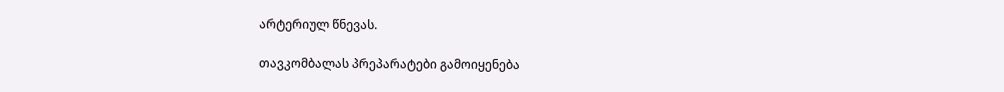არტერიულ წნევას.

თავკომბალას პრეპარატები გამოიყენება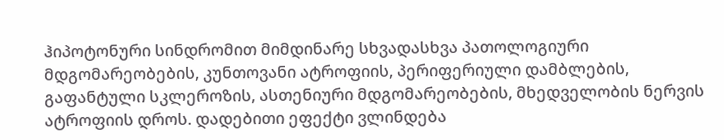ჰიპოტონური სინდრომით მიმდინარე სხვადასხვა პათოლოგიური მდგომარეობების, კუნთოვანი ატროფიის, პერიფერიული დამბლების, გაფანტული სკლეროზის, ასთენიური მდგომარეობების, მხედველობის ნერვის ატროფიის დროს. დადებითი ეფექტი ვლინდება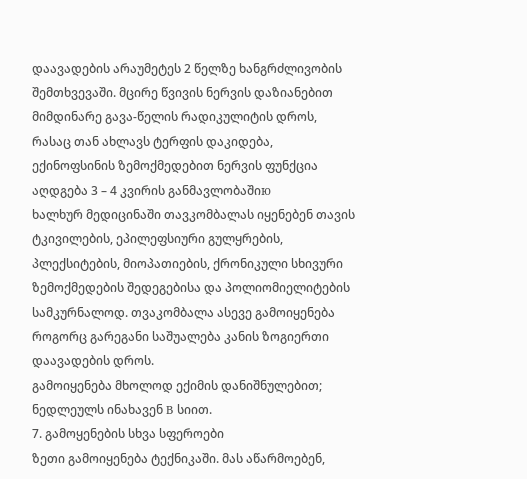დაავადების არაუმეტეს 2 წელზე ხანგრძლივობის შემთხვევაში. მცირე წვივის ნერვის დაზიანებით მიმდინარე გავა-წელის რადიკულიტის დროს, რასაც თან ახლავს ტერფის დაკიდება, ექინოფსინის ზემოქმედებით ნერვის ფუნქცია აღდგება 3 – 4 კვირის განმავლობაშიю
ხალხურ მედიცინაში თავკომბალას იყენებენ თავის ტკივილების, ეპილეფსიური გულყრების, პლექსიტების, მიოპათიების, ქრონიკული სხივური ზემოქმედების შედეგებისა და პოლიომიელიტების სამკურნალოდ. თვაკომბალა ასევე გამოიყენება როგორც გარეგანი საშუალება კანის ზოგიერთი დაავადების დროს.
გამოიყენება მხოლოდ ექიმის დანიშნულებით; ნედლეულს ინახავენ B სიით.
7. გამოყენების სხვა სფეროები
ზეთი გამოიყენება ტექნიკაში. მას აწარმოებენ,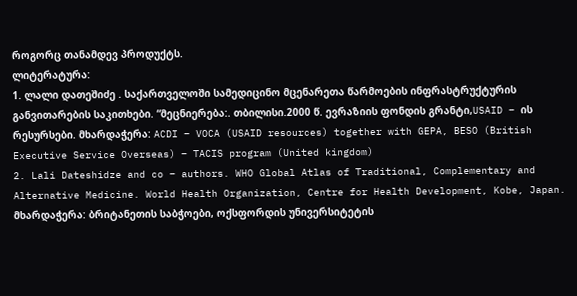როგორც თანამდევ პროდუქტს.
ლიტერატურა:
1. ლალი დათეშიძე . საქართველოში სამედიცინო მცენარეთა წარმოების ინფრასტრუქტურის განვითარების საკითხები. “მეცნიერება:. თბილისი.2000 წ. ევრაზიის ფონდის გრანტი,USAID – ის რესურსები. მხარდაჭერა: ACDI – VOCA (USAID resources) together with GEPA, BESO (British Executive Service Overseas) – TACIS program (United kingdom)
2. Lali Dateshidze and co – authors. WHO Global Atlas of Traditional, Complementary and Alternative Medicine. World Health Organization, Centre for Health Development, Kobe, Japan. მხარდაჭერა: ბრიტანეთის საბჭოები, ოქსფორდის უნივერსიტეტის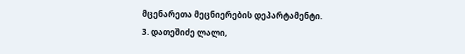მცენარეთა მეცნიერების დეპარტამენტი.
3. დათეშიძე ლალი,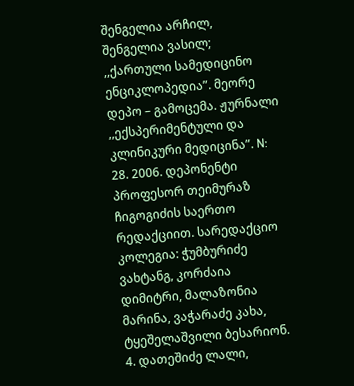შენგელია არჩილ, შენგელია ვასილ; ,,ქართული სამედიცინო ენციკლოპედია”. მეორე დეპო – გამოცემა. ჟურნალი ,,ექსპერიმენტული და კლინიკური მედიცინა”. N: 28. 2006. დეპონენტი პროფესორ თეიმურაზ ჩიგოგიძის საერთო რედაქციით. სარედაქციო კოლეგია: ჭუმბურიძე ვახტანგ, კორძაია დიმიტრი, მალაზონია მარინა, ვაჭარაძე კახა, ტყეშელაშვილი ბესარიონ.
4. დათეშიძე ლალი,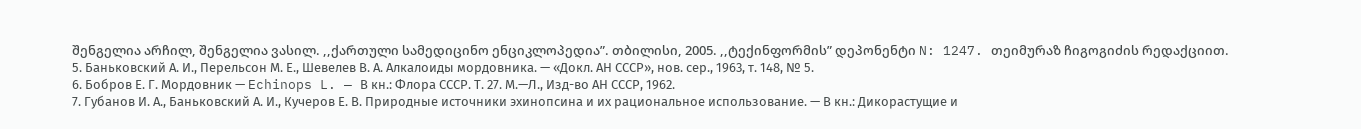შენგელია არჩილ, შენგელია ვასილ. ,,ქართული სამედიცინო ენციკლოპედია”. თბილისი, 2005. ,,ტექინფორმის” დეპონენტი N: 1247. თეიმურაზ ჩიგოგიძის რედაქციით.
5. Баньковский А. И., Перельсон М. Е., Шевелев В. А. Алкалоиды мордовника. — «Докл. АН СССР», нов. сер., 1963, т. 148, № 5.
6. Бобров Е. Г. Мордовник — Echinops L. — В кн.: Флора СССР. Т. 27. М.—Л., Изд-во АН СССР, 1962.
7. Губанов И. А., Баньковский А. И., Кучеров Е. В. Природные источники эхинопсина и их рациональное использование. — В кн.: Дикорастущие и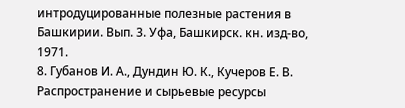интродуцированные полезные растения в Башкирии. Вып. 3. Уфа, Башкирск. кн. изд-во, 1971.
8. Губанов И. А., Дундин Ю. К., Кучеров Е. В. Распространение и сырьевые ресурсы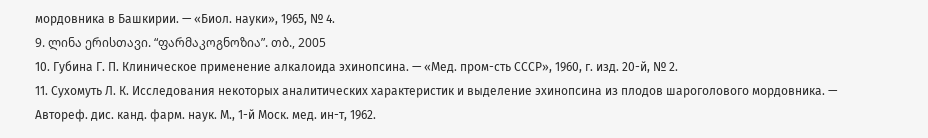мордовника в Башкирии. — «Биол. науки», 1965, № 4.
9. ლინა ერისთავი. “ფარმაკოგნოზია”. თბ., 2005
10. Губина Г. П. Клиническое применение алкалоида эхинопсина. — «Мед. пром-сть СССР», 1960, г. изд. 20-й, № 2.
11. Сухомуть Л. К. Исследования некоторых аналитических характеристик и выделение эхинопсина из плодов шароголового мордовника. — Автореф. дис. канд. фарм. наук. М., 1-й Моск. мед. ин-т, 1962.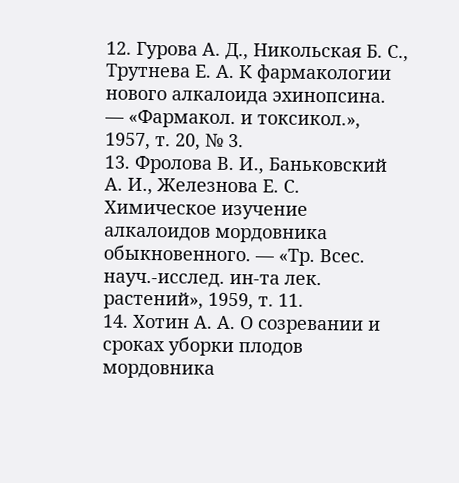12. Гурова А. Д., Никольская Б. С., Трутнева Е. А. К фармакологии нового алкалоида эхинопсина. — «Фармакол. и токсикол.», 1957, т. 20, № 3.
13. Фролова В. И., Баньковский А. И., Железнова Е. С. Химическое изучение алкалоидов мордовника обыкновенного. — «Тр. Всес. науч.-исслед. ин-та лек. растений», 1959, т. 11.
14. Хотин А. А. О созревании и сроках уборки плодов мордовника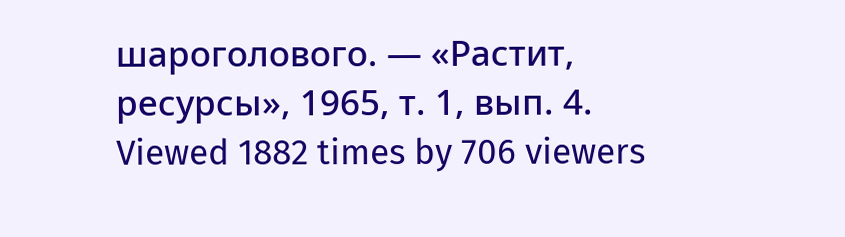шароголового. — «Растит, ресурсы», 1965, т. 1, вып. 4.
Viewed 1882 times by 706 viewers